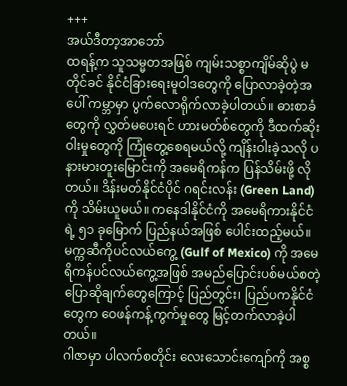+++
အယ်ဒီတာ့အာဘော်
ထရန့်က သူသမ္မတအဖြစ် ကျမ်းသစ္စာကျိမ်ဆိုပွဲ မတိုင်ခင် နိုင်ငံခြားရေးမူဝါဒတွေကို ပြောလာခဲ့တဲ့အပေါ် ကမ္ဘာမှာ ပွက်လောရိုက်လာခဲ့ပါတယ်။ ဓားစာခံတွေကို လွှတ်မပေးရင် ဟားမတ်စ်တွေကို ဒီထက်ဆိုးဝါးမှုတွေကို ကြုံတွေ့စေရမယ်လို့ ကျိန်းဝါးခဲ့သလို ပနားမားတူးမြောင်းကို အမေရိကန်က ပြန်သိမ်းဖို့ လိုတယ်။ ဒိန်းမတ်နိုင်ငံပိုင် ဂရင်းလန်း (Green Land) ကို သိမ်းယူမယ်။ ကနေဒါနိုင်ငံကို အမေရိကားနိုင်ငံရဲ့ ၅၁ ခုမြောက် ပြည်နယ်အဖြစ် ပေါင်းထည့်မယ်။ မက္ကဆီကိုပင်လယ်ကွေ့ (Gulf of Mexico) ကို အမေရိကန်ပင်လယ်ကွေ့အဖြစ် အမည်ပြောင်းပစ်မယ်စတဲ့ ပြောဆိုချက်တွေကြောင့် ပြည်တွင်း၊ ပြည်ပကနိုင်ငံတွေက ဝေဖန်ကန့်ကွက်မှုတွေ မြင့်တက်လာခဲ့ပါတယ်။
ဂါဇာမှာ ပါလက်စတိုင်း လေးသောင်းကျော်ကို အစ္စ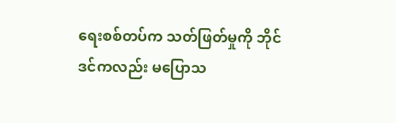ရေးစစ်တပ်က သတ်ဖြတ်မှုကို ဘိုင်ဒင်ကလည်း မပြောသ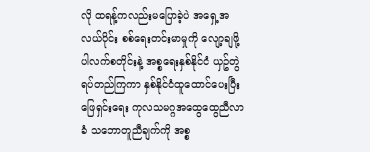လို ထရန့်ကလည်းမပြောခဲ့ပဲ အရှေ့အလယ်ပိုင်း စစ်ရေးတင်းမာမှုကို လျော့ချဖို့ ပါလက်စတိုင်းနဲ့ အစ္စရေးနှစ်နိုင်ငံ ယှဥ်တွဲရပ်တည်ကြကာ နှစ်နိုင်ငံထူထောင်ပေးပြီး ဖြေရှင်းရေး ကုလသမဂ္ဂအထွေထွေညီလာခံ သဘောတူညီချက်ကို အစ္စ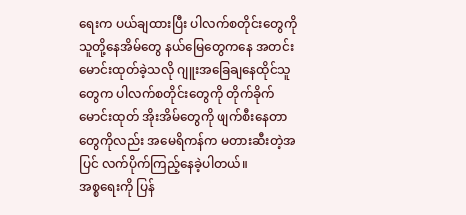ရေးက ပယ်ချထားပြီး ပါလက်စတိုင်းတွေကို သူတို့နေအိမ်တွေ နယ်မြေတွေကနေ အတင်းမောင်းထုတ်ခဲ့သလို ဂျူးအခြေချနေထိုင်သူတွေက ပါလက်စတိုင်းတွေကို တိုက်ခိုက်မောင်းထုတ် အိုးအိမ်တွေကို ဖျက်စီးနေတာတွေကိုလည်း အမေရိကန်က မတားဆီးတဲ့အပြင် လက်ပိုက်ကြည့်နေခဲ့ပါတယ်။
အစ္စရေးကို ပြန်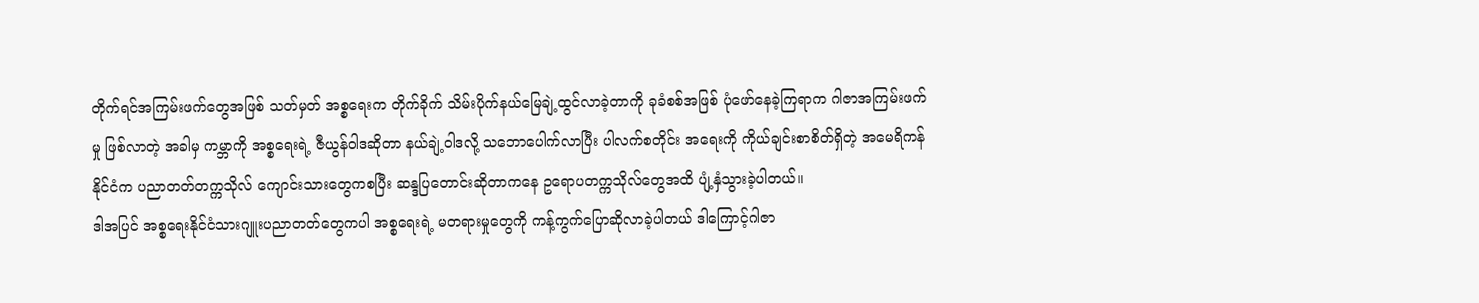တိုက်ရင်အကြမ်းဖက်တွေအဖြစ် သတ်မှတ် အစ္စရေးက တိုက်ခိုက် သိမ်းပိုက်နယ်မြေချဲ့ထွင်လာခဲ့တာကို ခုခံစစ်အဖြစ် ပုံဖော်နေခဲ့ကြရာက ဂါဇာအကြမ်းဖက်မှု ဖြစ်လာတဲ့ အခါမှ ကမ္ဘာကို အစ္စရေးရဲ့ ဇီယွန်ဝါဒဆိုတာ နယ်ချဲ့ဝါဒလို့ သဘောပေါက်လာပြီး ပါလက်စတိုင်း အရေးကို ကိုယ်ချင်းစာစိတ်ရှိတဲ့ အမေရိကန်နိုင်ငံက ပညာတတ်တက္ကသိုလ် ကျောင်းသားတွေကစပြီး ဆန္ဒပြတောင်းဆိုတာကနေ ဥရောပတက္ကသိုလ်တွေအထိ ပျံ့နှံသွားခဲ့ပါတယ်။
ဒါအပြင် အစ္စရေးနိုင်ငံသားဂျူးပညာတတ်တွေကပါ အစ္စရေးရဲ့ မတရားမှုတွေကို ကန့်ကွက်ပြောဆိုလာခဲ့ပါတယ် ဒါကြောင့်ဂါဇာ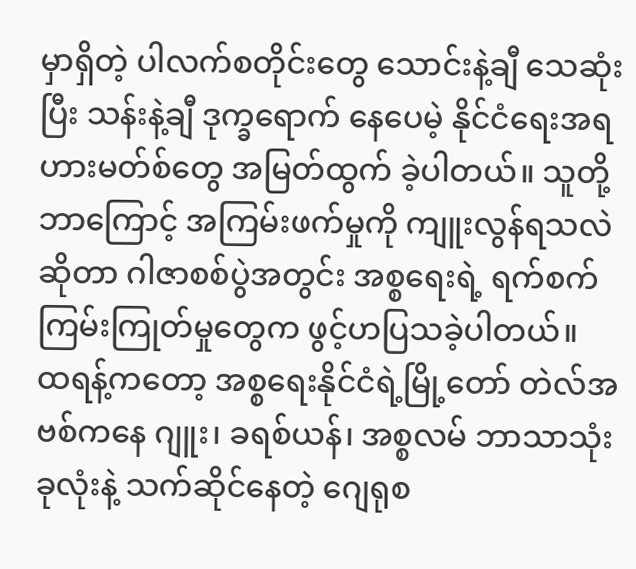မှာရှိတဲ့ ပါလက်စတိုင်းတွေ သောင်းနဲ့ချီ သေဆုံးပြီး သန်းနဲ့ချီ ဒုက္ခရောက် နေပေမဲ့ နိုင်ငံရေးအရ ဟားမတ်စ်တွေ အမြတ်ထွက် ခဲ့ပါတယ်။ သူတို့ ဘာကြောင့် အကြမ်းဖက်မှုကို ကျူးလွန်ရသလဲဆိုတာ ဂါဇာစစ်ပွဲအတွင်း အစ္စရေးရဲ့ ရက်စက်ကြမ်းကြုတ်မှုတွေက ဖွင့်ဟပြသခဲ့ပါတယ်။
ထရန့်ကတော့ အစ္စရေးနိုင်ငံရဲ့မြို့တော် တဲလ်အဗစ်ကနေ ဂျူး၊ ခရစ်ယန်၊ အစ္စလမ် ဘာသာသုံးခုလုံးနဲ့ သက်ဆိုင်နေတဲ့ ဂျေရုစ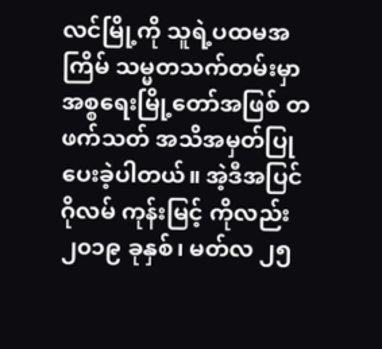လင်မြို့ကို သူရဲ့ပထမအကြိမ် သမ္မတသက်တမ်းမှာ အစ္စရေးမြို့တော်အဖြစ် တဖက်သတ် အသိအမှတ်ပြုပေးခဲ့ပါတယ်။ အဲ့ဒီအပြင် ဂိုလမ် ကုန်းမြင့် ကိုလည်း ၂၀၁၉ ခုနှစ်၊ မတ်လ ၂၅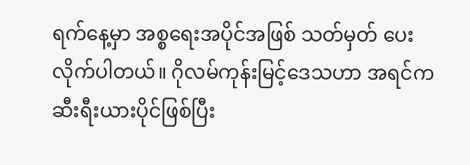ရက်နေ့မှာ အစ္စရေးအပိုင်အဖြစ် သတ်မှတ် ပေးလိုက်ပါတယ်။ ဂိုလမ်ကုန်းမြင့်ဒေသဟာ အရင်က ဆီးရီးယားပိုင်ဖြစ်ပြီး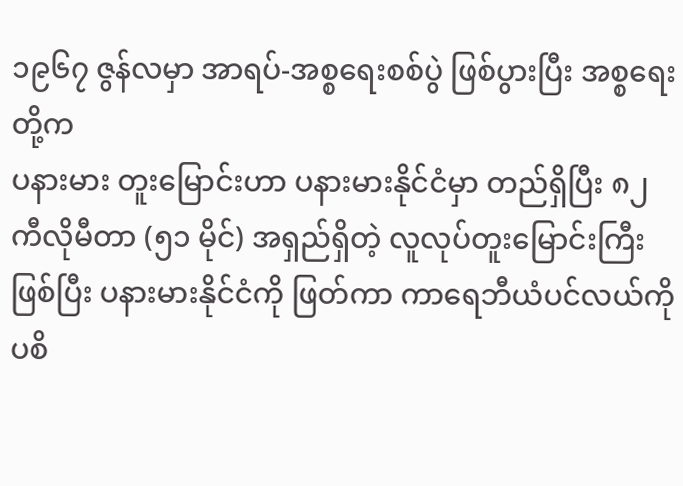၁၉၆၇ ဇွန်လမှာ အာရပ်-အစ္စရေးစစ်ပွဲ ဖြစ်ပွားပြီး အစ္စရေးတို့က
ပနားမား တူးမြောင်းဟာ ပနားမားနိုင်ငံမှာ တည်ရှိပြီး ၈၂ ကီလိုမီတာ (၅၁ မိုင်) အရှည်ရှိတဲ့ လူလုပ်တူးမြောင်းကြီး ဖြစ်ပြီး ပနားမားနိုင်ငံကို ဖြတ်ကာ ကာရေဘီယံပင်လယ်ကို ပစိ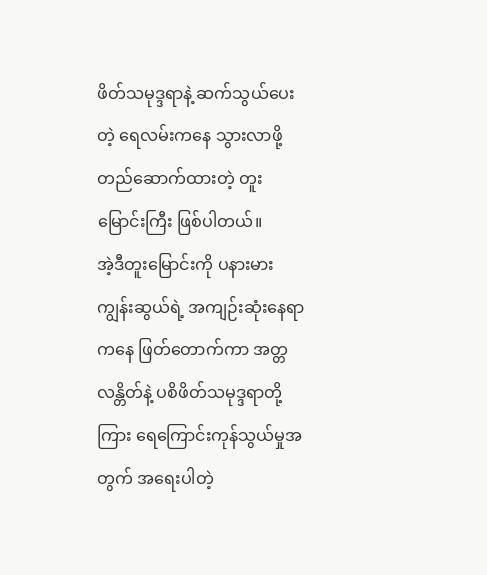ဖိတ်သမုဒ္ဒရာနဲ့ ဆက်သွယ်ပေးတဲ့ ရေလမ်းကနေ သွားလာဖို့ တည်ဆောက်ထားတဲ့ တူးမြောင်းကြီး ဖြစ်ပါတယ်။
အဲ့ဒီတူးမြောင်းကို ပနားမားကျွန်းဆွယ်ရဲ့ အကျဉ်းဆုံးနေရာကနေ ဖြတ်တောက်ကာ အတ္တလန္တိတ်နဲ့ ပစိဖိတ်သမုဒ္ဒရာတို့ကြား ရေကြောင်းကုန်သွယ်မှုအတွက် အရေးပါတဲ့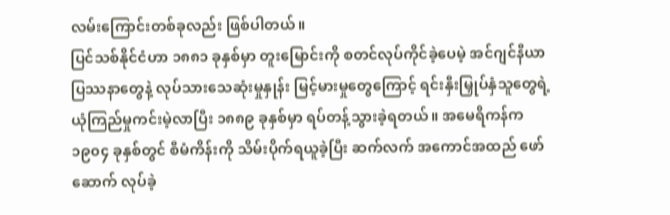လမ်းကြောင်းတစ်ခုလည်း ဖြစ်ပါတယ်။
ပြင်သစ်နိုင်ငံဟာ ၁၈၈၁ ခုနှစ်မှာ တူးမြောင်းကို စတင်လုပ်ကိုင်ခဲ့ပေမဲ့ အင်ဂျင်နီယာ ပြဿနာတွေနဲ့ လုပ်သားသေဆုံးမှုနှုန်း မြင့်မားမှုတွေကြောင့် ရင်းနှီးမြှုပ်နှံသူတွေရဲ့ ယုံကြည်မှုကင်းမဲ့လာပြီး ၁၈၈၉ ခုနှစ်မှာ ရပ်တန့်သွားခဲ့ရတယ်။ အမေရိကန်က ၁၉၀၄ ခုနှစ်တွင် စီမံကိန်းကို သိမ်းပိုက်ရယူခဲ့ပြီး ဆက်လက် အကောင်အထည် ဖော်ဆောက် လုပ်ခဲ့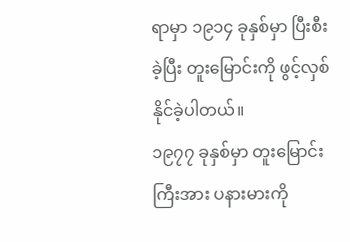ရာမှာ ၁၉၁၄ ခုနှစ်မှာ ပြီးစီးခဲ့ပြီး တူးမြောင်းကို ဖွင့်လှစ်နိုင်ခဲ့ပါတယ်။
၁၉၇၇ ခုနှစ်မှာ တူးမြောင်းကြီးအား ပနားမားကို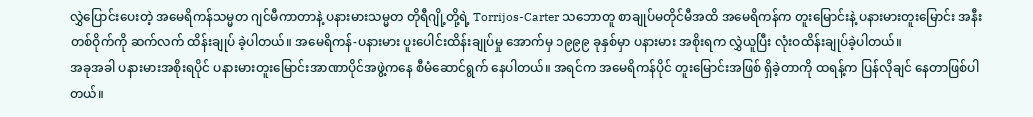လွှဲပြောင်းပေးတဲ့ အမေရိကန်သမ္မတ ဂျင်မီကာတာနဲ့ ပနားမားသမ္မတ တိုရီဂျို့တို့ရဲ့ Torrijos-Carter သဘောတူ စာချုပ်မတိုင်မီအထိ အမေရိကန်က တူးမြောင်းနဲ့ ပနားမားတူးမြောင်း အနီးတစ်ဝိုက်ကို ဆက်လက် ထိန်းချုပ် ခဲ့ပါတယ်။ အမေရိကန်-ပနားမား ပူးပေါင်းထိန်းချုပ်မှု အောက်မှ ၁၉၉၉ ခုနှစ်မှာ ပနားမား အစိုးရက လွှဲယူပြီး လုံးဝထိန်းချုပ်ခဲ့ပါတယ်။
အခုအခါ ပနားမားအစိုးရပိုင် ပနားမားတူးမြောင်းအာဏာပိုင်အဖွဲ့ကနေ စီမံဆောင်ရွက် နေပါတယ်။ အရင်က အမေရိကန်ပိုင် တူးမြောင်းအဖြစ် ရှိခဲ့တာကို ထရန့်က ပြန်လိုချင် နေတာဖြစ်ပါတယ်။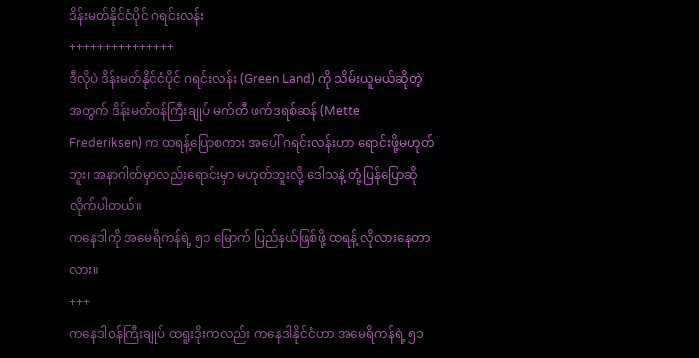ဒိန်းမတ်နိုင်ငံပိုင် ဂရင်းလန်း
+++++++++++++++
ဒီလိုပဲ ဒိန်းမတ်နိုင်ငံပိုင် ဂရင်းလန်း (Green Land) ကို သိမ်းယူမယ်ဆိုတဲ့အတွက် ဒိန်းမတ်ဝန်ကြီးချုပ် မက်တီ ဖက်ဒရစ်ဆန် (Mette Frederiksen) က ထရန့်ပြောစကား အပေါ် ဂရင်းလန်းဟာ ရောင်းဖို့မဟုတ်ဘူး၊ အနာဂါတ်မှာလည်းရောင်းမှာ မဟုတ်ဘူးလို့ ဒေါသနဲ့ တုံ့ပြန်ပြောဆိုလိုက်ပါတယ်။
ကနေဒါကို အမေရိကန်ရဲ့ ၅၁ မြောက် ပြည်နယ်ဖြစ်ဖို့ ထရန့် လိုလားနေတာလား။
+++
ကနေဒါဝန်ကြီးချုပ် ထရူးဒိုးကလည်း ကနေဒါနိုင်ငံဟာ အမေရိကန်ရဲ့ ၅၁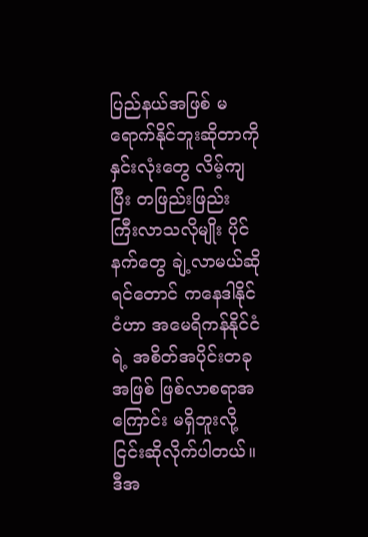ပြည်နယ်အဖြစ် မရောက်နိုင်ဘူးဆိုတာကို နှင်းလုံးတွေ လိမ့်ကျပြီး တဖြည်းဖြည်း ကြီးလာသလိုမျိုး ပိုင်နက်တွေ ချဲ့လာမယ်ဆိုရင်တောင် ကနေဒါနိုင်ငံဟာ အမေရိကန်နိုင်ငံရဲ့ အစိတ်အပိုင်းတခု အဖြစ် ဖြစ်လာစရာအကြောင်း မရှိဘူးလို့ ငြင်းဆိုလိုက်ပါတယ်။
ဒီအ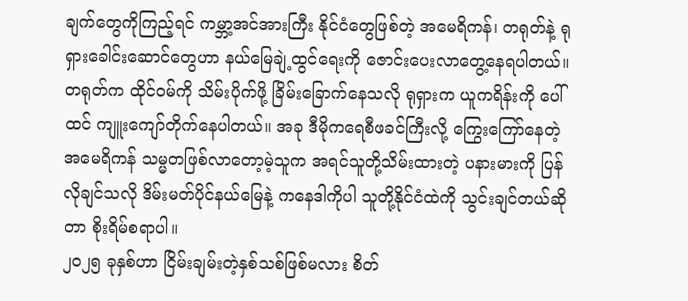ချက်တွေကိုကြည့်ရင် ကမ္ဘာ့အင်အားကြီး နိုင်ငံတွေဖြစ်တဲ့ အမေရိကန်၊ တရုတ်နဲ့ ရုရှားခေါင်းဆောင်တွေဟာ နယ်မြေချဲ့ထွင်ရေးကို ဇောင်းပေးလာတွေ့နေရပါတယ်။
တရုတ်က ထိုင်ဝမ်ကို သိမ်းပိုက်ဖို့ ခြိမ်းခြောက်နေသလို ရုရှားက ယူကရိန်းကို ပေါ်ထင် ကျူးကျော်တိုက်နေပါတယ်။ အခု ဒီမိုကရေစီဖခင်ကြီးလို့ ကြွေးကြော်နေတဲ့ အမေရိကန် သမ္မတဖြစ်လာတော့မဲ့သူက အရင်သူတို့သိမ်းထားတဲ့ ပနားမားကို ပြန်လိုချင်သလို ဒိမ်းမတ်ပိုင်နယ်မြေနဲ့ ကနေဒါကိုပါ သူတို့နိုင်ငံထဲကို သွင်းချင်တယ်ဆိုတာ စိုးရိမ်စရာပါ။
၂၀၂၅ ခုနှစ်ဟာ ငြိမ်းချမ်းတဲ့နှစ်သစ်ဖြစ်မလား စိတ်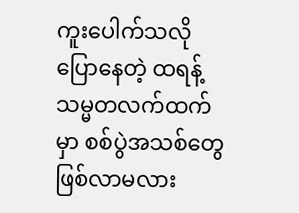ကူးပေါက်သလို ပြောနေတဲ့ ထရန့် သမ္မတလက်ထက်မှာ စစ်ပွဲအသစ်တွေ ဖြစ်လာမလား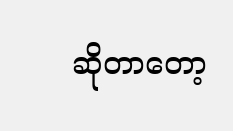ဆိုတာတော့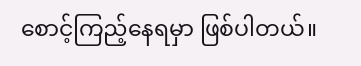စောင့်ကြည့်နေရမှာ ဖြစ်ပါတယ်။